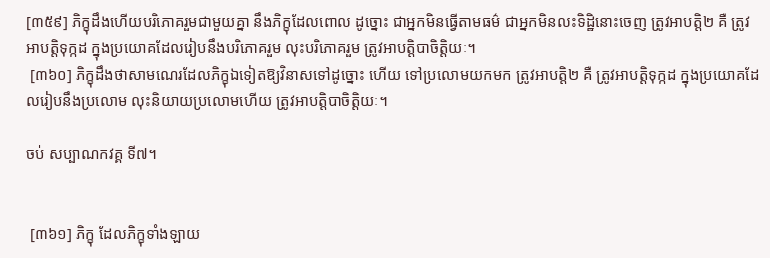[៣៥៩] ភិក្ខុដឹងហើយបរិភោគរួមជាមួយគ្នា នឹងភិក្ខុដែលពោល ដូច្នោះ ជាអ្នកមិនធ្វើតាមធម៌ ជាអ្នកមិនលះទិដ្ឋិនោះចេញ ត្រូវអាបត្ដិ២ គឺ ត្រូវអាបត្ដិទុក្កដ ក្នុងប្រយោគដែលរៀបនឹងបរិភោគរួម លុះបរិភោគរួម ត្រូវអាបត្ដិបាចិត្ដិយៈ។
 [៣៦០] ភិក្ខុដឹងថាសាមណេរដែលភិក្ខុឯទៀតឱ្យវិនាសទៅដូច្នោះ ហើយ ទៅប្រលោមយកមក ត្រូវអាបត្ដិ២ គឺ ត្រូវអាបត្ដិទុក្កដ ក្នុងប្រយោគដែលរៀបនឹងប្រលោម លុះនិយាយប្រលោមហើយ ត្រូវអាបត្ដិបាចិត្ដិយៈ។

ចប់ សប្បាណកវគ្គ ទី៧។


 [៣៦១] ភិក្ខុ ដែលភិក្ខុទាំងឡាយ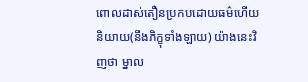ពោលដាស់តឿនប្រកបដោយធម៌ហើយ និយាយ(នឹងភិក្ខុទាំងឡាយ) យ៉ាងនេះវិញថា ម្នាល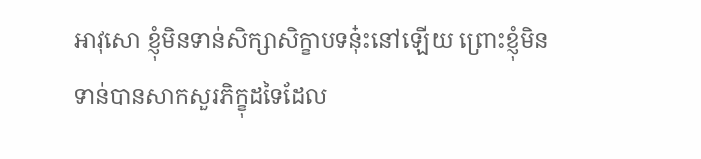អាវុសោ ខ្ញុំមិនទាន់សិក្សាសិក្ខាបទនុ៎ះនៅឡើយ ព្រោះខ្ញុំមិនទាន់បានសាកសួរភិក្ខុដទៃដែល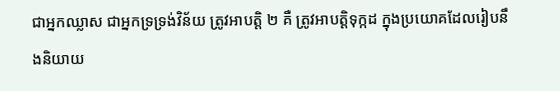ជាអ្នកឈ្លាស ជាអ្នកទ្រទ្រង់វិន័យ ត្រូវអាបត្ដិ ២ គឺ ត្រូវអាបត្ដិទុក្កដ ក្នុងប្រយោគដែលរៀបនឹងនិយាយ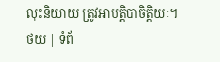លុះនិយាយ ត្រូវអាបត្ដិបាចិត្ដិយៈ។
ថយ | ទំព័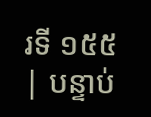រទី ១៥៥ | បន្ទាប់